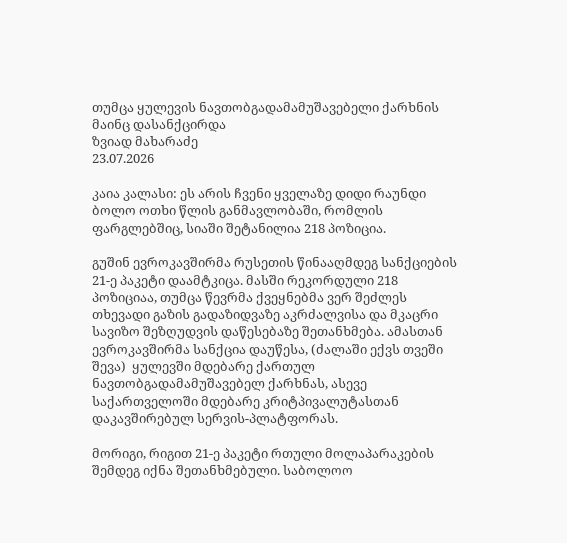თუმცა ყულევის ნავთობგადამამუშავებელი ქარხნის მაინც დასანქცირდა
ზვიად მახარაძე
23.07.2026

კაია კალასი: ეს არის ჩვენი ყველაზე დიდი რაუნდი ბოლო ოთხი წლის განმავლობაში, რომლის ფარგლებშიც, სიაში შეტანილია 218 პოზიცია.

გუშინ ევროკავშირმა რუსეთის წინააღმდეგ სანქციების 21-ე პაკეტი დაამტკიცა. მასში რეკორდული 218 პოზიციაა, თუმცა წევრმა ქვეყნებმა ვერ შეძლეს თხევადი გაზის გადაზიდვაზე აკრძალვისა და მკაცრი სავიზო შეზღუდვის დაწესებაზე შეთანხმება. ამასთან  ევროკავშირმა სანქცია დაუწესა, (ძალაში ექვს თვეში შევა)  ყულევში მდებარე ქართულ ნავთობგადამამუშავებელ ქარხნას, ასევე საქართველოში მდებარე კრიტპივალუტასთან დაკავშირებულ სერვის-პლატფორას.

მორიგი, რიგით 21-ე პაკეტი რთული მოლაპარაკების შემდეგ იქნა შეთანხმებული. საბოლოო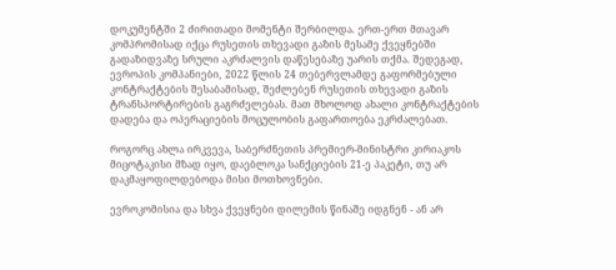დოკუმენტში 2 ძირითადი მომენტი შერბილდა. ერთ-ერთ მთავარ კომპრომისად იქცა რუსეთის თხევადი გაზის მესამე ქვეყნებში გადაზიდვაზე სრული აკრძალვის დაწესებაზე უარის თქმა. შედეგად, ევროპის კომპანიები, 2022 წლის 24 თებერვლამდე გაფორმებული კონტრაქტების შესაბამისად, შეძლებენ რუსეთის თხევადი გაზის ტრანსპორტირების გაგრძელებას. მათ მხოლოდ ახალი კონტრაქტების დადება და ოპერაციების მოცულობის გაფართოება ეკრძალებათ.

როგორც ახლა ირკვევა, საბერძნეთის პრემიერ-მინისტრი კირიაკოს მიცოტაკისი მზად იყო, დაებლოკა სანქციების 21-ე პაკეტი, თუ არ დაკმაყოფილდებოდა მისი მოთხოვნები.

ევროკომისია და სხვა ქვეყნები დილემის წინაშე იდგნენ - ან არ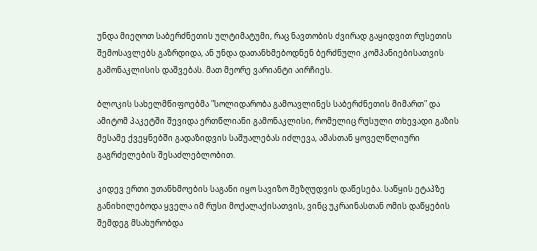უნდა მიეღოთ საბერძნეთის ულტიმატუმი, რაც ნავთობის ძვირად გაყიდვით რუსეთის შემოსავლებს გაზრდიდა, ან უნდა დათანხმებოდნენ ბერძნული კომპანიებისათვის გამონაკლისის დაშვებას. მათ მეორე ვარიანტი აირჩიეს.

ბლოკის სახელმწიფოებმა "სოლიდარობა გამოავლინეს საბერძნეთის მიმართ" და ამიტომ პაკეტში შევიდა ერთწლიანი გამონაკლისი, რომელიც რუსული თხევადი გაზის მესამე ქვეყნებში გადაზიდვის საშუალებას იძლევა, ამასთან ყოველწლიური გაგრძელების შესაძლებლობით.

კიდევ ერთი უთანხმოების საგანი იყო სავიზო შეზღუდვის დაწესება. საწყის ეტაპზე განიხილებოდა ყველა იმ რუსი მოქალაქისათვის, ვინც უკრაინასთან ომის დაწყების შემდეგ მსახურობდა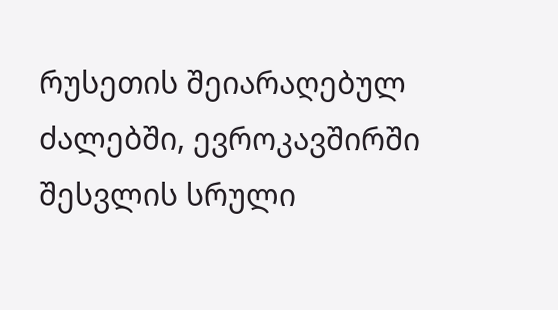რუსეთის შეიარაღებულ ძალებში, ევროკავშირში შესვლის სრული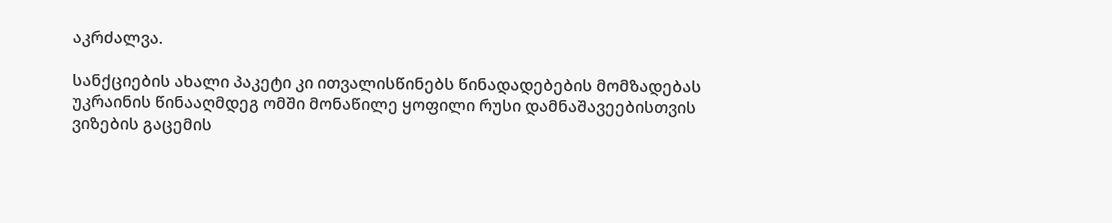აკრძალვა.

სანქციების ახალი პაკეტი კი ითვალისწინებს წინადადებების მომზადებას უკრაინის წინააღმდეგ ომში მონაწილე ყოფილი რუსი დამნაშავეებისთვის ვიზების გაცემის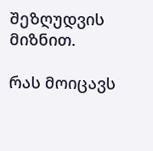შეზღუდვის მიზნით.

რას მოიცავს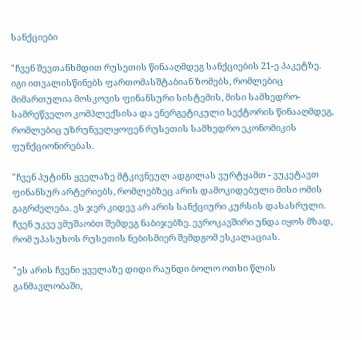სანქციები

"ჩვენ შევთანხმდით რუსეთის წინააღმდეგ სანქციების 21-ე პაკეტზე. იგი ითვალისწინებს ფართომასშტაბიან ზომებს, რომლებიც მიმართულია მოსკოვის ფინანსური სისტემის, მისი სამხედრო-სამრეწველო კომპლექსისა და ენერგეტიკული სექტორის წინააღმდეგ, რომლებიც უზრუნველყოფენ რუსეთის სამხედრო ეკონომიკის ფუნქციონირებას.

"ჩვენ პუტინს ყველაზე მტკივნეულ ადგილას ვურტყამთ - ვუკეტავთ ფინანსურ არტერიებს, რომლებზეც არის დამოკიდებული მისი ომის გაგრძელება. ეს ჯერ კიდევ არ არის სანქციური კურსის დასასრული. ჩვენ უკვე ვმუშაობთ შემდეგ ნაბიჯებზე. ევროკავშირი უნდა იყოს მზად, რომ უპასუხოს რუსეთის ნებისმიერ შემდგომ ესკალაციას.

"ეს არის ჩვენი ყველაზე დიდი რაუნდი ბოლო ოთხი წლის განმავლობაში,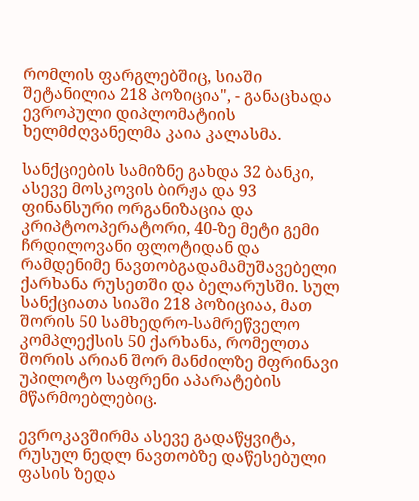რომლის ფარგლებშიც, სიაში შეტანილია 218 პოზიცია", - განაცხადა ევროპული დიპლომატიის ხელმძღვანელმა კაია კალასმა.

სანქციების სამიზნე გახდა 32 ბანკი, ასევე მოსკოვის ბირჟა და 93 ფინანსური ორგანიზაცია და კრიპტოოპერატორი, 40-ზე მეტი გემი ჩრდილოვანი ფლოტიდან და რამდენიმე ნავთობგადამამუშავებელი ქარხანა რუსეთში და ბელარუსში. სულ სანქციათა სიაში 218 პოზიციაა, მათ შორის 50 სამხედრო-სამრეწველო კომპლექსის 50 ქარხანა, რომელთა შორის არიან შორ მანძილზე მფრინავი უპილოტო საფრენი აპარატების მწარმოებლებიც.

ევროკავშირმა ასევე გადაწყვიტა, რუსულ ნედლ ნავთობზე დაწესებული ფასის ზედა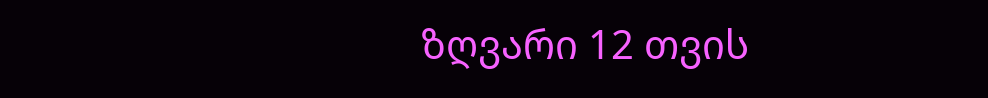ზღვარი 12 თვის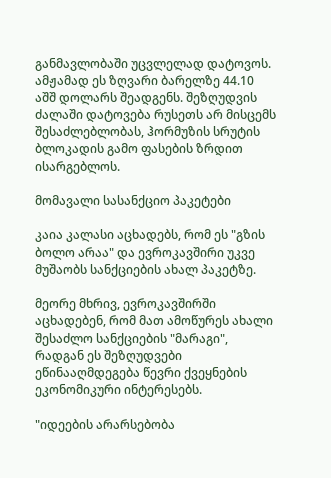განმავლობაში უცვლელად დატოვოს. ამჟამად ეს ზღვარი ბარელზე 44.10 აშშ დოლარს შეადგენს. შეზღუდვის ძალაში დატოვება რუსეთს არ მისცემს შესაძლებლობას, ჰორმუზის სრუტის ბლოკადის გამო ფასების ზრდით ისარგებლოს.

მომავალი სასანქციო პაკეტები

კაია კალასი აცხადებს, რომ ეს "გზის ბოლო არაა" და ევროკავშირი უკვე მუშაობს სანქციების ახალ პაკეტზე.

მეორე მხრივ, ევროკავშირში აცხადებენ, რომ მათ ამოწურეს ახალი შესაძლო სანქციების "მარაგი", რადგან ეს შეზღუდვები ეწინააღმდეგება წევრი ქვეყნების ეკონომიკური ინტერესებს.

"იდეების არარსებობა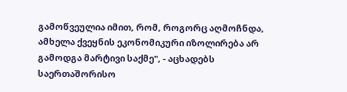გამოწვეულია იმით, რომ, როგორც აღმოჩნდა, ამხელა ქვეყნის ეკონომიკური იზოლირება არ გამოდგა მარტივი საქმე", - აცხადებს საერთაშორისო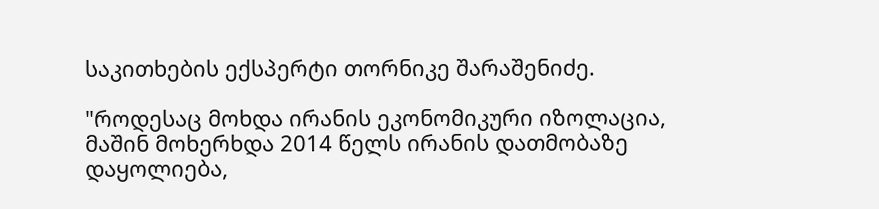საკითხების ექსპერტი თორნიკე შარაშენიძე.

"როდესაც მოხდა ირანის ეკონომიკური იზოლაცია, მაშინ მოხერხდა 2014 წელს ირანის დათმობაზე დაყოლიება,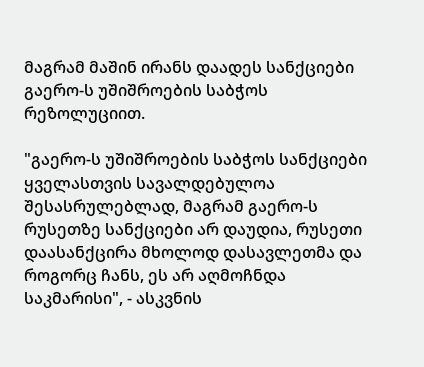მაგრამ მაშინ ირანს დაადეს სანქციები გაერო-ს უშიშროების საბჭოს რეზოლუციით.

"გაერო-ს უშიშროების საბჭოს სანქციები ყველასთვის სავალდებულოა შესასრულებლად, მაგრამ გაერო-ს რუსეთზე სანქციები არ დაუდია, რუსეთი დაასანქცირა მხოლოდ დასავლეთმა და როგორც ჩანს, ეს არ აღმოჩნდა საკმარისი", - ასკვნის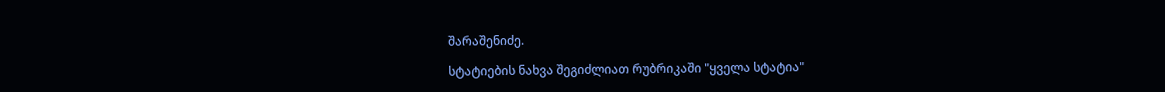შარაშენიძე.

სტატიების ნახვა შეგიძლიათ რუბრიკაში "ყველა სტატია"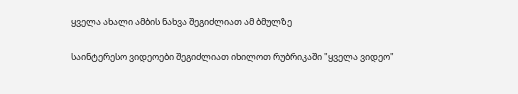ყველა ახალი ამბის ნახვა შეგიძლიათ ამ ბმულზე

საინტერესო ვიდეოები შეგიძლიათ იხილოთ რუბრიკაში "ყველა ვიდეო"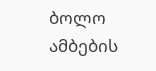ბოლო ამბების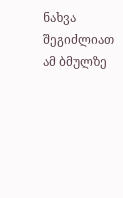ნახვა შეგიძლიათ ამ ბმულზე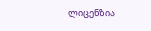ლიცენზია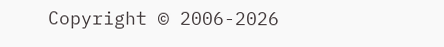Copyright © 2006-2026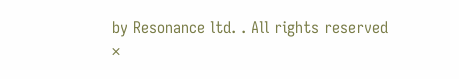by Resonance ltd. . All rights reserved
×